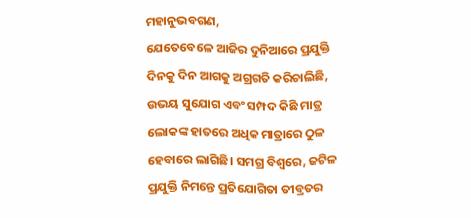ମହାନୁଭବଗଣ,
ଯେତେବେଳେ ଆଜିର ଦୁନିଆରେ ପ୍ରଯୁକ୍ତି ଦିନକୁ ଦିନ ଆଗକୁ ଅଗ୍ରଗତି କରିଚାଲିଛି, ଉଭୟ ସୁଯୋଗ ଏବଂ ସମ୍ପଦ କିଛି ମାତ୍ର ଲୋକଙ୍କ ହାତରେ ଅଧିକ ମାତ୍ରାରେ ଠୁଳ ହେବାରେ ଲାଗିଛି। ସମଗ୍ର ବିଶ୍ୱରେ, ଜଟିଳ ପ୍ରଯୁକ୍ତି ନିମନ୍ତେ ପ୍ରତିଯୋଗିତା ତୀବ୍ରତର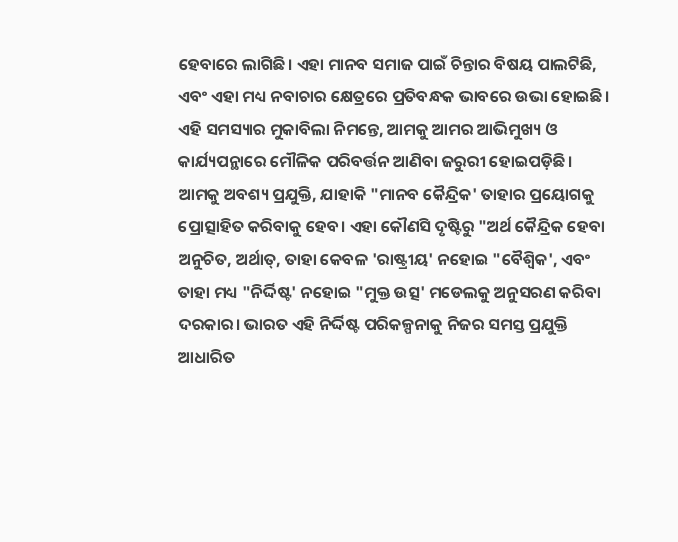ହେବାରେ ଲାଗିଛି। ଏହା ମାନବ ସମାଜ ପାଇଁ ଚିନ୍ତାର ବିଷୟ ପାଲଟିଛି, ଏବଂ ଏହା ମଧ୍ୟ ନବାଚାର କ୍ଷେତ୍ରରେ ପ୍ରତିବନ୍ଧକ ଭାବରେ ଉଭା ହୋଇଛି। ଏହି ସମସ୍ୟାର ମୁକାବିଲା ନିମନ୍ତେ, ଆମକୁ ଆମର ଆଭିମୁଖ୍ୟ ଓ କାର୍ଯ୍ୟପନ୍ଥାରେ ମୌଳିକ ପରିବର୍ତ୍ତନ ଆଣିବା ଜରୁରୀ ହୋଇପଡ଼ିଛି।
ଆମକୁ ଅବଶ୍ୟ ପ୍ରଯୁକ୍ତି, ଯାହାକି "ମାନବ କୈନ୍ଦ୍ରିକ' ତାହାର ପ୍ରୟୋଗକୁ ପ୍ରୋତ୍ସାହିତ କରିବାକୁ ହେବ। ଏହା କୌଣସି ଦୃଷ୍ଟିରୁ "ଅର୍ଥ କୈନ୍ଦ୍ରିକ ହେବା ଅନୁଚିତ, ଅର୍ଥାତ୍, ତାହା କେବଳ 'ରାଷ୍ଟ୍ରୀୟ' ନହୋଇ "ବୈଶ୍ୱିକ', ଏବଂ ତାହା ମଧ୍ୟ "ନିର୍ଦ୍ଦିଷ୍ଟ' ନହୋଇ "ମୁକ୍ତ ଉତ୍ସ' ମଡେଲକୁ ଅନୁସରଣ କରିବା ଦରକାର। ଭାରତ ଏହି ନିର୍ଦ୍ଦିଷ୍ଟ ପରିକଳ୍ପନାକୁ ନିଜର ସମସ୍ତ ପ୍ରଯୁକ୍ତି ଆଧାରିତ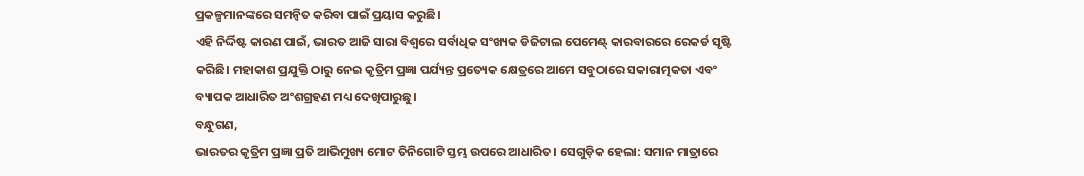ପ୍ରକଳ୍ପମାନଙ୍କରେ ସମନ୍ୱିତ କରିବା ପାଇଁ ପ୍ରୟାସ କରୁଛି।
ଏହି ନିର୍ଦ୍ଦିଷ୍ଟ କାରଣ ପାଇଁ, ଭାରତ ଆଜି ସାରା ବିଶ୍ୱରେ ସର୍ବାଧିକ ସଂଖ୍ୟକ ଡିଜିଟାଲ ପେମେଣ୍ଟ୍ କାରବାରରେ ରେକର୍ଡ ସୃଷ୍ଟି କରିଛି। ମହାକାଶ ପ୍ରଯୁକ୍ତି ଠାରୁ ନେଇ କୃତ୍ରିମ ପ୍ରଜ୍ଞା ପର୍ଯ୍ୟନ୍ତ ପ୍ରତ୍ୟେକ କ୍ଷେତ୍ରରେ ଆମେ ସବୁଠାରେ ସକାରାତ୍ମକତା ଏବଂ ବ୍ୟାପକ ଆଧାରିତ ଅଂଶଗ୍ରହଣ ମଧ୍ୟ ଦେଖିପାରୁଛୁ।
ବନ୍ଧୁଗଣ,
ଭାରତର କୃତ୍ରିମ ପ୍ରଜ୍ଞା ପ୍ରତି ଆଭିମୁଖ୍ୟ ମୋଟ ତିନିଗୋଟି ସ୍ତମ୍ଭ ଉପରେ ଆଧାରିତ। ସେଗୁଡ଼ିକ ହେଲା: ସମାନ ମାତ୍ରାରେ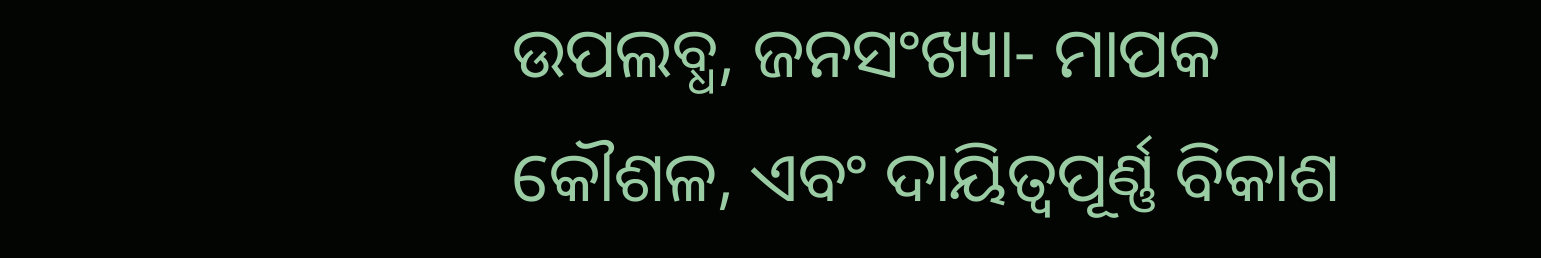ଉପଲବ୍ଧ, ଜନସଂଖ୍ୟା- ମାପକ କୌଶଳ, ଏବଂ ଦାୟିତ୍ୱପୂର୍ଣ୍ଣ ବିକାଶ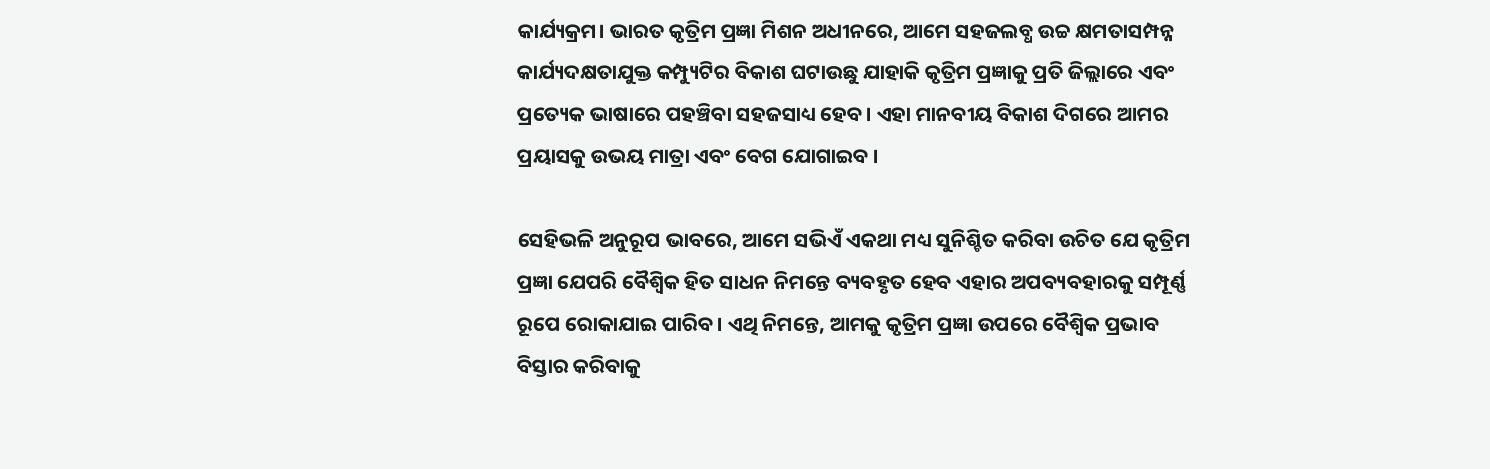କାର୍ଯ୍ୟକ୍ରମ। ଭାରତ କୃତ୍ରିମ ପ୍ରଜ୍ଞା ମିଶନ ଅଧୀନରେ, ଆମେ ସହଜଲବ୍ଧ ଉଚ୍ଚ କ୍ଷମତାସମ୍ପନ୍ନ କାର୍ଯ୍ୟଦକ୍ଷତାଯୁକ୍ତ କମ୍ପ୍ୟୁଟିର ବିକାଶ ଘଟାଉଛୁ ଯାହାକି କୃତ୍ରିମ ପ୍ରଜ୍ଞାକୁ ପ୍ରତି ଜିଲ୍ଲାରେ ଏବଂ ପ୍ରତ୍ୟେକ ଭାଷାରେ ପହଞ୍ଚିବା ସହଜସାଧ୍ୟ ହେବ। ଏହା ମାନବୀୟ ବିକାଶ ଦିଗରେ ଆମର ପ୍ରୟାସକୁ ଉଭୟ ମାତ୍ରା ଏବଂ ବେଗ ଯୋଗାଇବ ।

ସେହିଭଳି ଅନୁରୂପ ଭାବରେ, ଆମେ ସଭିଏଁ ଏକଥା ମଧ୍ୟ ସୁନିଶ୍ଚିତ କରିବା ଉଚିତ ଯେ କୃତ୍ରିମ ପ୍ରଜ୍ଞା ଯେପରି ବୈଶ୍ୱିକ ହିତ ସାଧନ ନିମନ୍ତେ ବ୍ୟବହୃତ ହେବ ଏହାର ଅପବ୍ୟବହାରକୁ ସମ୍ପୂର୍ଣ୍ଣ ରୂପେ ରୋକାଯାଇ ପାରିବ। ଏଥି ନିମନ୍ତେ, ଆମକୁ କୃତ୍ରିମ ପ୍ରଜ୍ଞା ଉପରେ ବୈଶ୍ୱିକ ପ୍ରଭାବ ବିସ୍ତାର କରିବାକୁ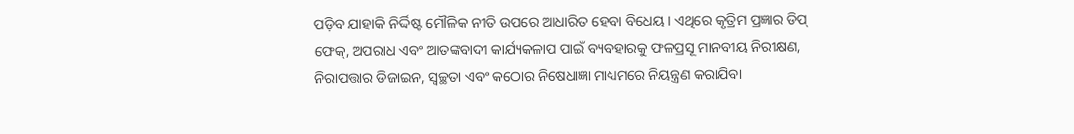ପଡ଼ିବ ଯାହାକି ନିର୍ଦ୍ଦିଷ୍ଟ ମୌଳିକ ନୀତି ଉପରେ ଆଧାରିତ ହେବା ବିଧେୟ। ଏଥିରେ କୃତ୍ରିମ ପ୍ରଜ୍ଞାର ଡିପ୍ ଫେକ୍, ଅପରାଧ ଏବଂ ଆତଙ୍କବାଦୀ କାର୍ଯ୍ୟକଳାପ ପାଇଁ ବ୍ୟବହାରକୁ ଫଳପ୍ରସୂ ମାନବୀୟ ନିରୀକ୍ଷଣ, ନିରାପତ୍ତାର ଡିଜାଇନ, ସ୍ୱଚ୍ଛତା ଏବଂ କଠୋର ନିଷେଧାଜ୍ଞା ମାଧ୍ୟମରେ ନିୟନ୍ତ୍ରଣ କରାଯିବା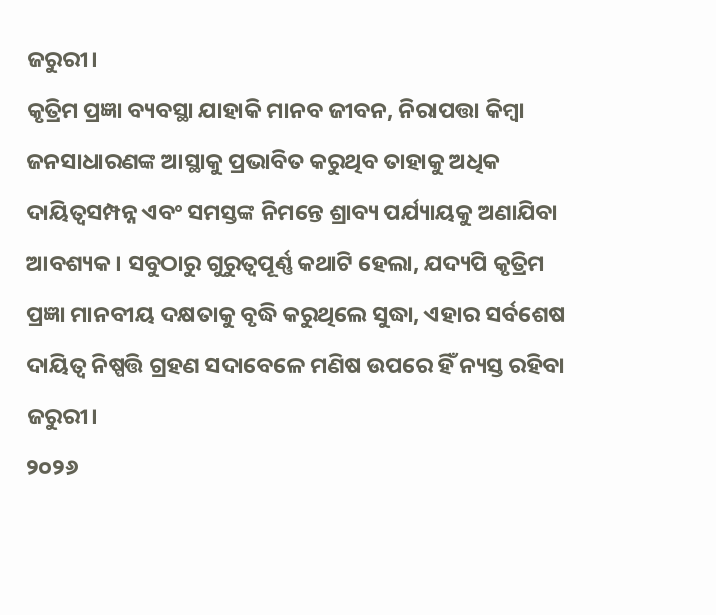ଜରୁରୀ।
କୃତ୍ରିମ ପ୍ରଜ୍ଞା ବ୍ୟବସ୍ଥା ଯାହାକି ମାନବ ଜୀବନ, ନିରାପତ୍ତା କିମ୍ବା ଜନସାଧାରଣଙ୍କ ଆସ୍ଥାକୁ ପ୍ରଭାବିତ କରୁଥିବ ତାହାକୁ ଅଧିକ ଦାୟିତ୍ୱସମ୍ପନ୍ନ ଏବଂ ସମସ୍ତଙ୍କ ନିମନ୍ତେ ଶ୍ରାବ୍ୟ ପର୍ଯ୍ୟାୟକୁ ଅଣାଯିବା ଆବଶ୍ୟକ। ସବୁଠାରୁ ଗୁରୁତ୍ୱପୂର୍ଣ୍ଣ କଥାଟି ହେଲା, ଯଦ୍ୟପି କୃତ୍ରିମ ପ୍ରଜ୍ଞା ମାନବୀୟ ଦକ୍ଷତାକୁ ବୃଦ୍ଧି କରୁଥିଲେ ସୁଦ୍ଧା, ଏହାର ସର୍ବଶେଷ ଦାୟିତ୍ୱ ନିଷ୍ପତ୍ତି ଗ୍ରହଣ ସଦାବେଳେ ମଣିଷ ଉପରେ ହିଁ ନ୍ୟସ୍ତ ରହିବା ଜରୁରୀ।
୨୦୨୬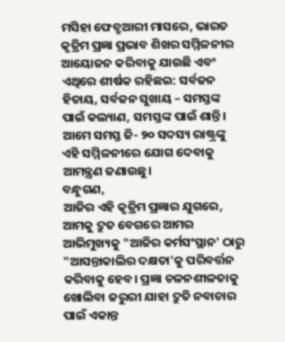ମସିହା ଫେବ୍ରୁଆରୀ ମାସରେ, ଭାରତ କୃତ୍ରିମ ପ୍ରଜ୍ଞା ପ୍ରଭାବ ଶିଖର ସମ୍ମିଳନୀର ଆୟୋଜନ କରିବାକୁ ଯାଉଛି ଏବଂ ଏଥିରେ ଶୀର୍ଷକ ରହିଛଇ: ସର୍ବଜନ ହିତାୟ, ସର୍ବଜନ ସୁଖାୟ – ସମସ୍ତଙ୍କ ପାଇଁ କଲ୍ୟାଣ, ସମସ୍ତଙ୍କ ପାଇଁ ଶାନ୍ତି। ଆମେ ସମସ୍ତ ଜି- ୨୦ ସଦସ୍ୟ ରାଷ୍ଟ୍ରଙ୍କୁ ଏହି ସମ୍ମିଳନୀରେ ଯୋଗ ଦେବାକୁ ଆମନ୍ତ୍ରଣ ଜଣାଉଛୁ।
ବନ୍ଧୁଗଣ,
ଆଜିର ଏହି କୃତ୍ରିମ ପ୍ରଜ୍ଞାର ଯୁଗରେ, ଆମକୁ ଦ୍ରୁତ ବେଗରେ ଆମର ଆଭିମୁଖ୍ୟକୁ "ଆଜିର କର୍ମସଂସ୍ଥାନ' ଠାରୁ "ଆସନ୍ତାକାଲିର ଦକ୍ଷତା'କୁ ପରିବର୍ତ୍ତନ କରିବାକୁ ହେବ। ପ୍ରଜ୍ଞା ଚଳନଶୀଳତାକୁ ଖୋଲିବା ଜରୁରୀ ଯାହା ଦ୍ରୁତି ନବାଚାର ପାଇଁ ଏକାନ୍ତ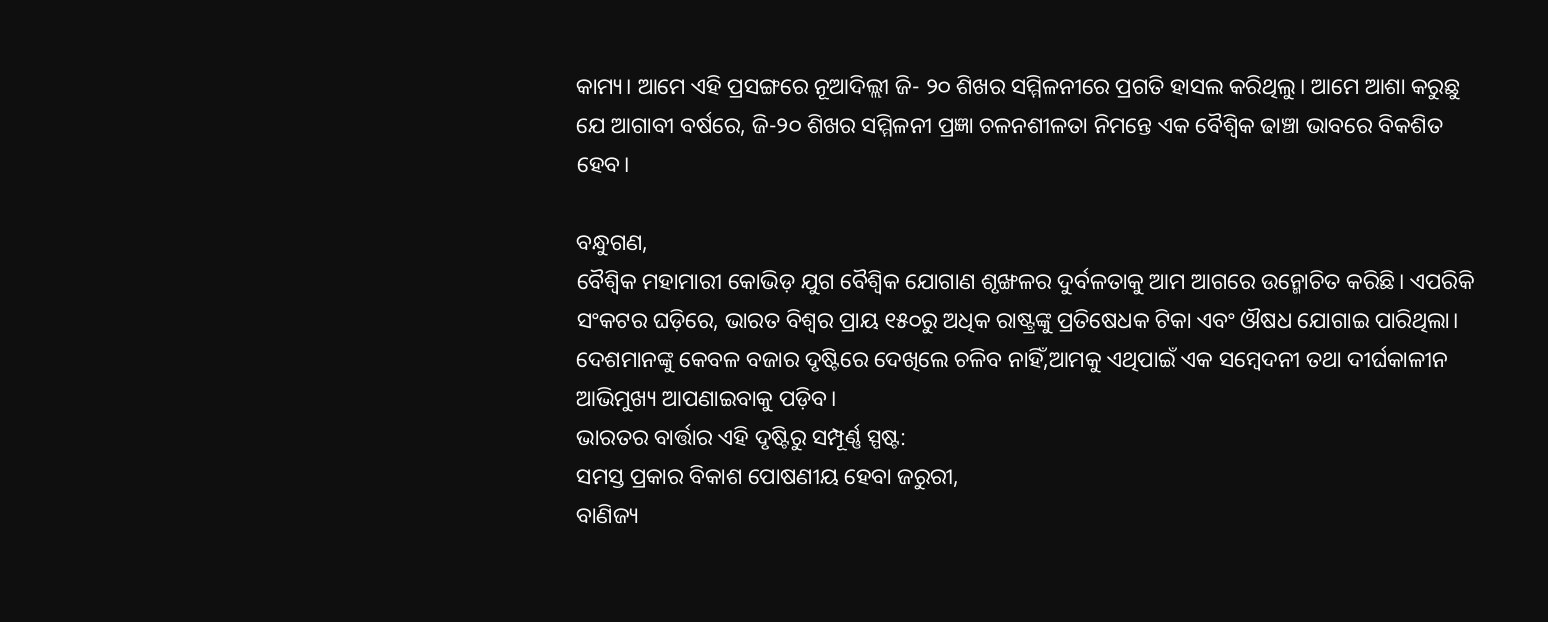କାମ୍ୟ। ଆମେ ଏହି ପ୍ରସଙ୍ଗରେ ନୂଆଦିଲ୍ଲୀ ଜି- ୨୦ ଶିଖର ସମ୍ମିଳନୀରେ ପ୍ରଗତି ହାସଲ କରିଥିଲୁ। ଆମେ ଆଶା କରୁଛୁ ଯେ ଆଗାବୀ ବର୍ଷରେ, ଜି-୨୦ ଶିଖର ସମ୍ମିଳନୀ ପ୍ରଜ୍ଞା ଚଳନଶୀଳତା ନିମନ୍ତେ ଏକ ବୈଶ୍ୱିକ ଢାଞ୍ଚା ଭାବରେ ବିକଶିତ ହେବ।

ବନ୍ଧୁଗଣ,
ବୈଶ୍ୱିକ ମହାମାରୀ କୋଭିଡ଼ ଯୁଗ ବୈଶ୍ୱିକ ଯୋଗାଣ ଶୃଙ୍ଖଳର ଦୁର୍ବଳତାକୁ ଆମ ଆଗରେ ଉନ୍ମୋଚିତ କରିଛି। ଏପରିକି ସଂକଟର ଘଡ଼ିରେ, ଭାରତ ବିଶ୍ୱର ପ୍ରାୟ ୧୫୦ରୁ ଅଧିକ ରାଷ୍ଟ୍ରଙ୍କୁ ପ୍ରତିଷେଧକ ଟିକା ଏବଂ ଔଷଧ ଯୋଗାଇ ପାରିଥିଲା। ଦେଶମାନଙ୍କୁ କେବଳ ବଜାର ଦୃଷ୍ଟିରେ ଦେଖିଲେ ଚଳିବ ନାହିଁ,ଆମକୁ ଏଥିପାଇଁ ଏକ ସମ୍ବେଦନୀ ତଥା ଦୀର୍ଘକାଳୀନ ଆଭିମୁଖ୍ୟ ଆପଣାଇବାକୁ ପଡ଼ିବ।
ଭାରତର ବାର୍ତ୍ତାର ଏହି ଦୃଷ୍ଟିରୁ ସମ୍ପୂର୍ଣ୍ଣ ସ୍ପଷ୍ଟ:
ସମସ୍ତ ପ୍ରକାର ବିକାଶ ପୋଷଣୀୟ ହେବା ଜରୁରୀ,
ବାଣିଜ୍ୟ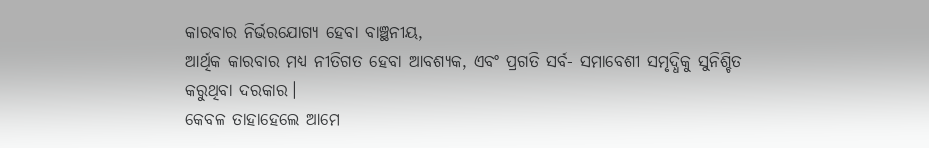କାରବାର ନିର୍ଭରଯୋଗ୍ୟ ହେବା ବାଞ୍ଛନୀୟ,
ଆର୍ଥିକ କାରବାର ମଧ୍ୟ ନୀତିଗତ ହେବା ଆବଶ୍ୟକ, ଏବଂ ପ୍ରଗତି ସର୍ବ- ସମାବେଶୀ ସମୃଦ୍ଧିକୁ ସୁନିଶ୍ଚିତ କରୁଥିବା ଦରକାର।
କେବଳ ତାହାହେଲେ ଆମେ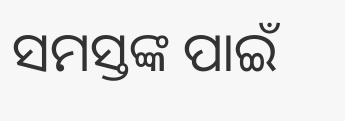ସମସ୍ତଙ୍କ ପାଇଁ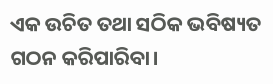ଏକ ଉଚିତ ତଥା ସଠିକ ଭବିଷ୍ୟତ ଗଠନ କରିପାରିବା।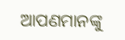ଆପଣମାନଙ୍କୁ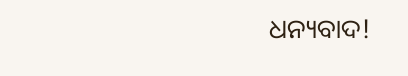ଧନ୍ୟବାଦ!